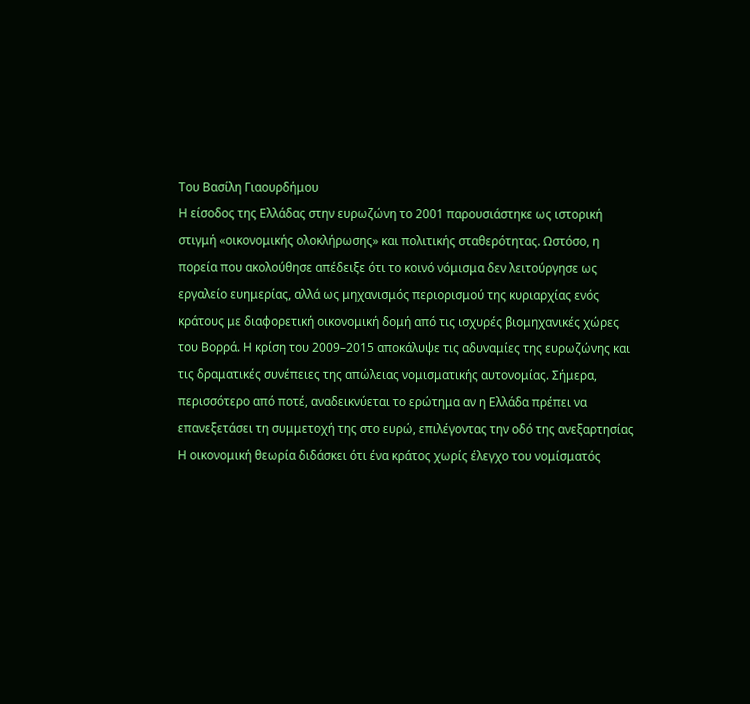Του Βασίλη Γιαουρδήμου
Η είσοδος της Ελλάδας στην ευρωζώνη το 2001 παρουσιάστηκε ως ιστορική στιγμή «οικονομικής ολοκλήρωσης» και πολιτικής σταθερότητας. Ωστόσο, η πορεία που ακολούθησε απέδειξε ότι το κοινό νόμισμα δεν λειτούργησε ως εργαλείο ευημερίας, αλλά ως μηχανισμός περιορισμού της κυριαρχίας ενός κράτους με διαφορετική οικονομική δομή από τις ισχυρές βιομηχανικές χώρες του Βορρά. Η κρίση του 2009–2015 αποκάλυψε τις αδυναμίες της ευρωζώνης και τις δραματικές συνέπειες της απώλειας νομισματικής αυτονομίας. Σήμερα, περισσότερο από ποτέ, αναδεικνύεται το ερώτημα αν η Ελλάδα πρέπει να επανεξετάσει τη συμμετοχή της στο ευρώ, επιλέγοντας την οδό της ανεξαρτησίας
Η οικονομική θεωρία διδάσκει ότι ένα κράτος χωρίς έλεγχο του νομίσματός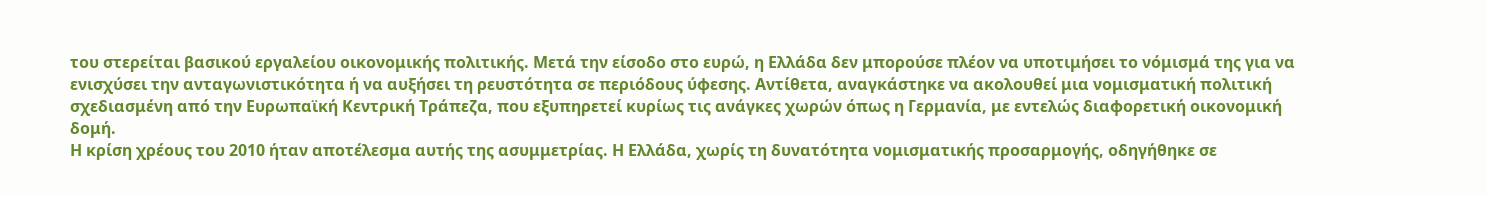του στερείται βασικού εργαλείου οικονομικής πολιτικής. Μετά την είσοδο στο ευρώ, η Ελλάδα δεν μπορούσε πλέον να υποτιμήσει το νόμισμά της για να ενισχύσει την ανταγωνιστικότητα ή να αυξήσει τη ρευστότητα σε περιόδους ύφεσης. Αντίθετα, αναγκάστηκε να ακολουθεί μια νομισματική πολιτική σχεδιασμένη από την Ευρωπαϊκή Κεντρική Τράπεζα, που εξυπηρετεί κυρίως τις ανάγκες χωρών όπως η Γερμανία, με εντελώς διαφορετική οικονομική δομή.
Η κρίση χρέους του 2010 ήταν αποτέλεσμα αυτής της ασυμμετρίας. Η Ελλάδα, χωρίς τη δυνατότητα νομισματικής προσαρμογής, οδηγήθηκε σε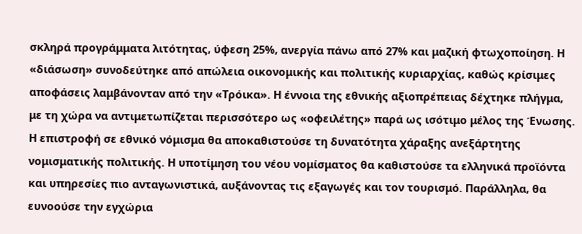σκληρά προγράμματα λιτότητας, ύφεση 25%, ανεργία πάνω από 27% και μαζική φτωχοποίηση. Η «διάσωση» συνοδεύτηκε από απώλεια οικονομικής και πολιτικής κυριαρχίας, καθώς κρίσιμες αποφάσεις λαμβάνονταν από την «Τρόικα». Η έννοια της εθνικής αξιοπρέπειας δέχτηκε πλήγμα, με τη χώρα να αντιμετωπίζεται περισσότερο ως «οφειλέτης» παρά ως ισότιμο μέλος της Ένωσης.
Η επιστροφή σε εθνικό νόμισμα θα αποκαθιστούσε τη δυνατότητα χάραξης ανεξάρτητης νομισματικής πολιτικής. Η υποτίμηση του νέου νομίσματος θα καθιστούσε τα ελληνικά προϊόντα και υπηρεσίες πιο ανταγωνιστικά, αυξάνοντας τις εξαγωγές και τον τουρισμό. Παράλληλα, θα ευνοούσε την εγχώρια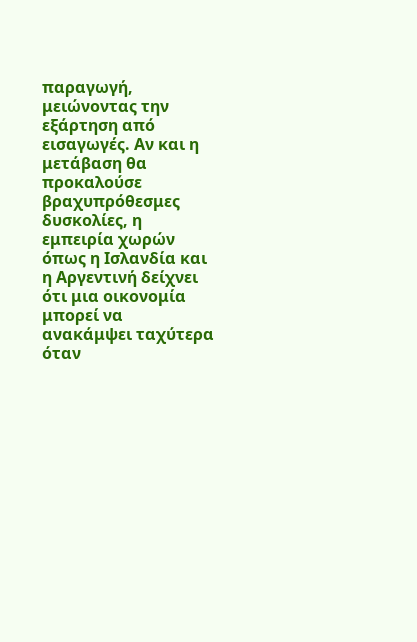παραγωγή, μειώνοντας την εξάρτηση από εισαγωγές. Αν και η μετάβαση θα προκαλούσε βραχυπρόθεσμες δυσκολίες, η εμπειρία χωρών όπως η Ισλανδία και η Αργεντινή δείχνει ότι μια οικονομία μπορεί να ανακάμψει ταχύτερα όταν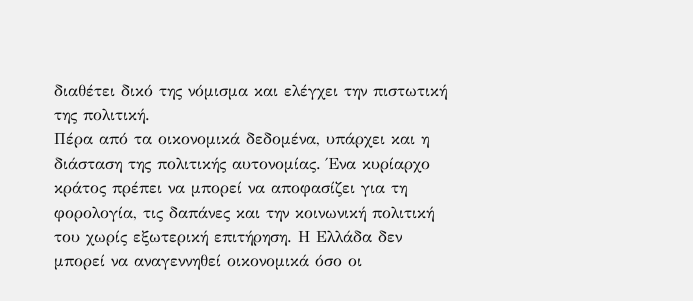διαθέτει δικό της νόμισμα και ελέγχει την πιστωτική της πολιτική.
Πέρα από τα οικονομικά δεδομένα, υπάρχει και η διάσταση της πολιτικής αυτονομίας. Ένα κυρίαρχο κράτος πρέπει να μπορεί να αποφασίζει για τη φορολογία, τις δαπάνες και την κοινωνική πολιτική του χωρίς εξωτερική επιτήρηση. Η Ελλάδα δεν μπορεί να αναγεννηθεί οικονομικά όσο οι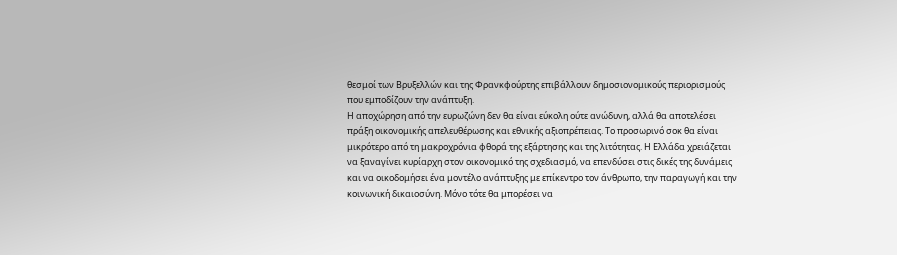θεσμοί των Βρυξελλών και της Φρανκφούρτης επιβάλλουν δημοσιονομικούς περιορισμούς που εμποδίζουν την ανάπτυξη.
Η αποχώρηση από την ευρωζώνη δεν θα είναι εύκολη ούτε ανώδυνη, αλλά θα αποτελέσει πράξη οικονομικής απελευθέρωσης και εθνικής αξιοπρέπειας. Το προσωρινό σοκ θα είναι μικρότερο από τη μακροχρόνια φθορά της εξάρτησης και της λιτότητας. Η Ελλάδα χρειάζεται να ξαναγίνει κυρίαρχη στον οικονομικό της σχεδιασμό, να επενδύσει στις δικές της δυνάμεις και να οικοδομήσει ένα μοντέλο ανάπτυξης με επίκεντρο τον άνθρωπο, την παραγωγή και την κοινωνική δικαιοσύνη. Μόνο τότε θα μπορέσει να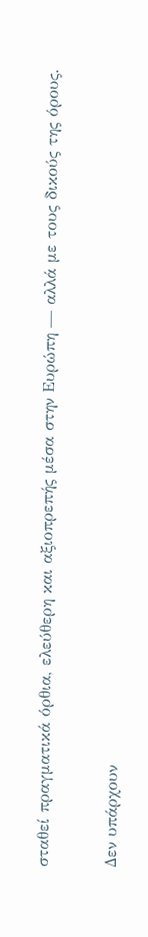σταθεί πραγματικά όρθια, ελεύθερη και αξιοπρεπής μέσα στην Ευρώπη — αλλά με τους δικούς της όρους.


Δεν υπάρχουν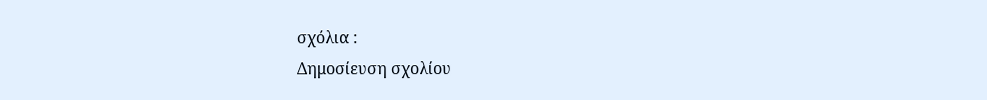σχόλια :
Δημοσίευση σχολίου